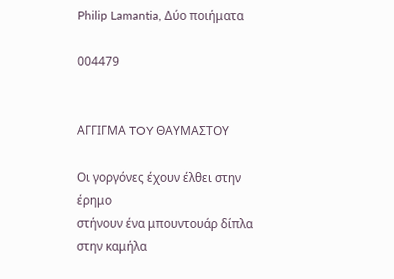Philip Lamantia, Δύο ποιήματα

004479


ΑΓΓΙΓΜΑ TOY ΘΑΥΜΑΣΤΟΥ

Οι γοργόνες έχουν έλθει στην έρημο
στήνουν ένα μπουντουάρ δίπλα στην καμήλα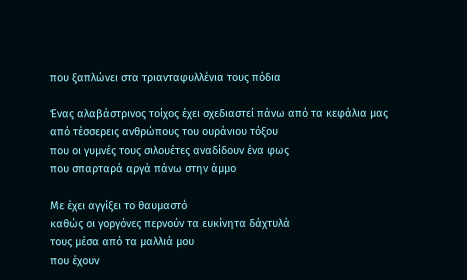που ξαπλώνει στα τριανταφυλλένια τους πόδια

Ένας αλαβάστρινος τοίχος έχει σχεδιαστεί πάνω από τα κεφάλια μας
από τέσσερεις ανθρώπους του ουράνιου τόξου
που οι γυμνές τους σιλουέτες αναδίδουν ένα φως
που σπαρταρά αργά πάνω στην άμμο

Με έχει αγγίξει το θαυμαστό
καθώς οι γοργόνες περνούν τα ευκίνητα δάχτυλά
τους μέσα από τα μαλλιά μου
που έχουν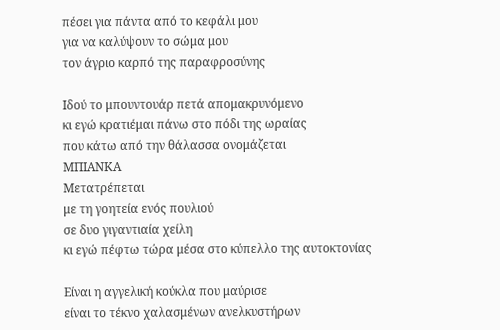πέσει για πάντα από το κεφάλι μου
για να καλύψουν το σώμα μου
τον άγριο καρπό της παραφροσύνης

Ιδού το μπουντουάρ πετά απομακρυνόμενο
κι εγώ κρατιέμαι πάνω στο πόδι της ωραίας
που κάτω από την θάλασσα ονομάζεται
ΜΠΙΑΝΚΑ
Μετατρέπεται
με τη γοητεία ενός πουλιού
σε δυο γιγαντιαία χείλη
κι εγώ πέφτω τώρα μέσα στο κύπελλο της αυτοκτονίας

Είναι η αγγελική κούκλα που μαύρισε
είναι το τέκνο χαλασμένων ανελκυστήρων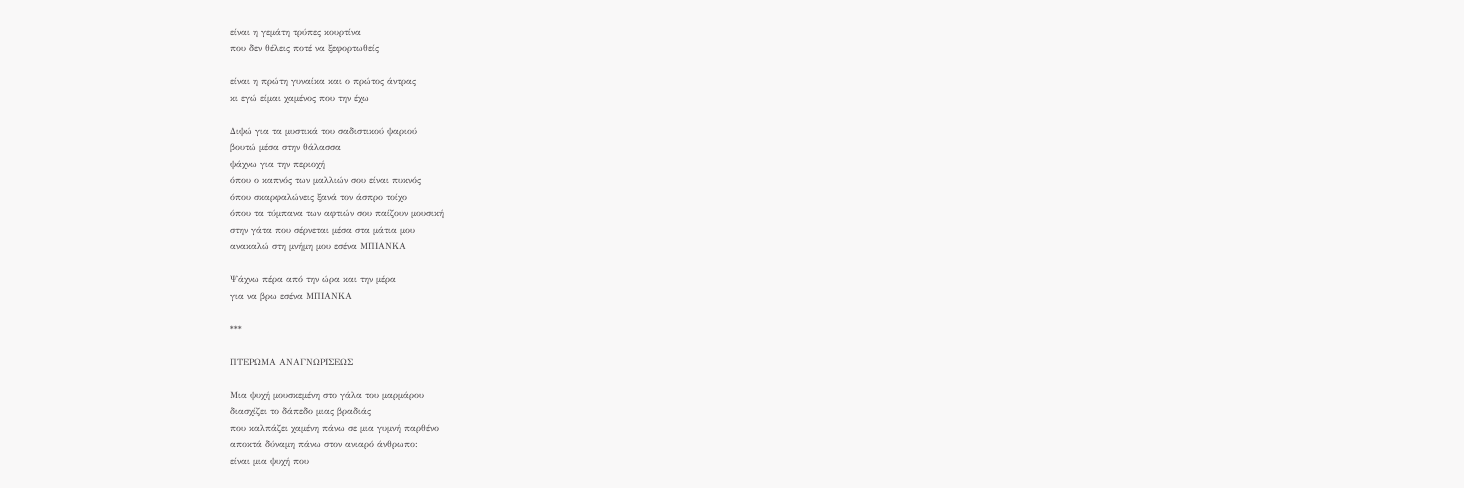είναι η γεμάτη τρύπες κουρτίνα
που δεν θέλεις ποτέ να ξεφορτωθείς

είναι η πρώτη γυναίκα και ο πρώτος άντρας
κι εγώ είμαι χαμένος που την έχω

Διψώ για τα μυστικά του σαδιστικού ψαριού
βουτώ μέσα στην θάλασσα
ψάχνω για την περιοχή
όπου ο καπνός των μαλλιών σου είναι πυκνός
όπου σκαρφαλώνεις ξανά τον άσπρο τοίχο
όπου τα τύμπανα των αφτιών σου παίζουν μουσική
στην γάτα που σέρνεται μέσα στα μάτια μου
ανακαλώ στη μνήμη μου εσένα ΜΠΙΑΝΚΑ

Ψάχνω πέρα από την ώρα και την μέρα
για να βρω εσένα ΜΠΙΑΝΚΑ

***

ΠΤΕΡΩΜΑ ΑΝΑΓΝΩΡΙΣΕΩΣ

Μια ψυχή μουσκεμένη στο γάλα του μαρμάρου
διασχίζει το δάπεδο μιας βραδιάς
που καλπάζει χαμένη πάνω σε μια γυμνή παρθένο
αποκτά δύναμη πάνω στον ανιαρό άνθρωπο:
είναι μια ψυχή που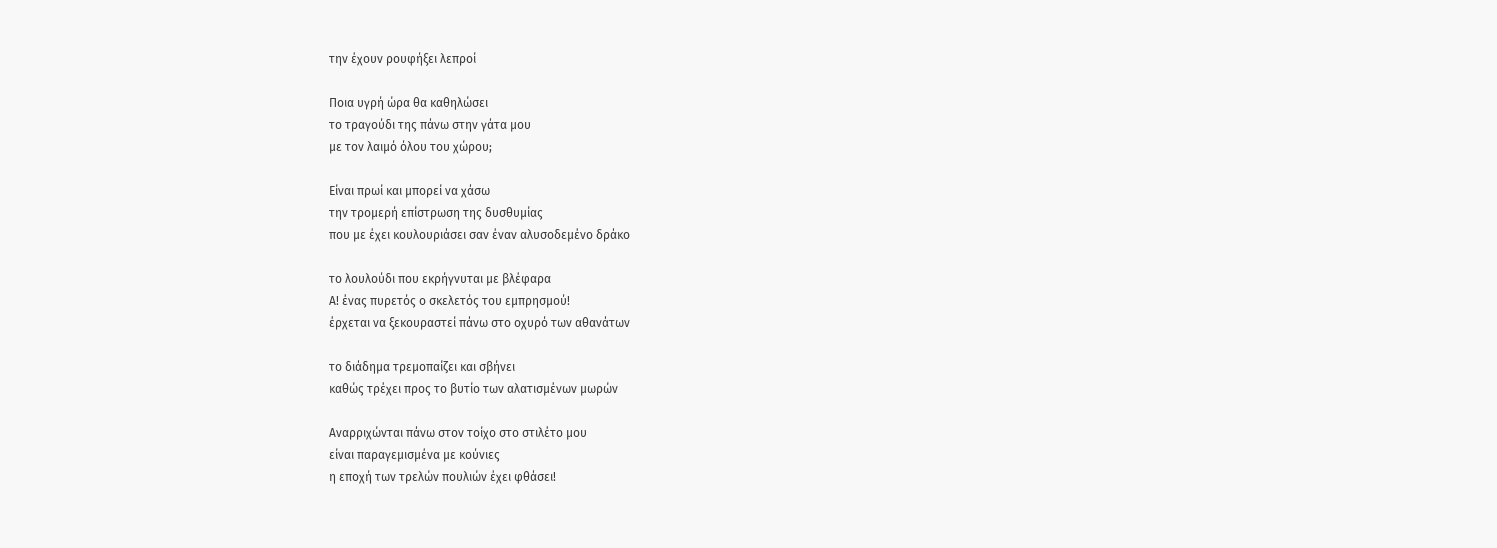την έχουν ρουφήξει λεπροί

Ποια υγρή ώρα θα καθηλώσει
το τραγούδι της πάνω στην γάτα μου
με τον λαιμό όλου του χώρου;

Είναι πρωί και μπορεί να χάσω
την τρομερή επίστρωση της δυσθυμίας
που με έχει κουλουριάσει σαν έναν αλυσοδεμένο δράκο

το λουλούδι που εκρήγνυται με βλέφαρα
Α! ένας πυρετός ο σκελετός του εμπρησμού!
έρχεται να ξεκουραστεί πάνω στο οχυρό των αθανάτων

το διάδημα τρεμοπαίζει και σβήνει
καθώς τρέχει προς το βυτίο των αλατισμένων μωρών

Αναρριχώνται πάνω στον τοίχο στο στιλέτο μου
είναι παραγεμισμένα με κούνιες
η εποχή των τρελών πουλιών έχει φθάσει!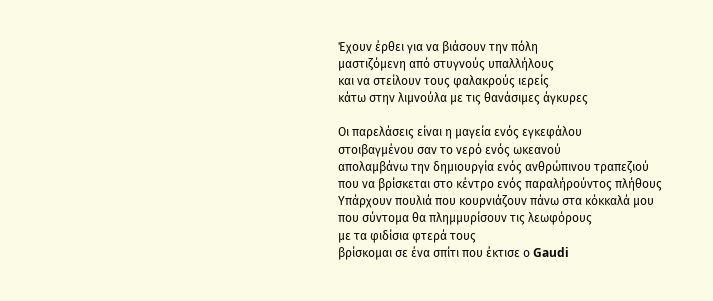Έχουν έρθει για να βιάσουν την πόλη
μαστιζόμενη από στυγνούς υπαλλήλους
και να στείλουν τους φαλακρούς ιερείς
κάτω στην λιμνούλα με τις θανάσιμες άγκυρες

Οι παρελάσεις είναι η μαγεία ενός εγκεφάλου
στοιβαγμένου σαν το νερό ενός ωκεανού
απολαμβάνω την δημιουργία ενός ανθρώπινου τραπεζιού
που να βρίσκεται στο κέντρο ενός παραλήρούντος πλήθους
Υπάρχουν πουλιά που κουρνιάζουν πάνω στα κόκκαλά μου
που σύντομα θα πλημμυρίσουν τις λεωφόρους
με τα φιδίσια φτερά τους
βρίσκομαι σε ένα σπίτι που έκτισε ο Gaudi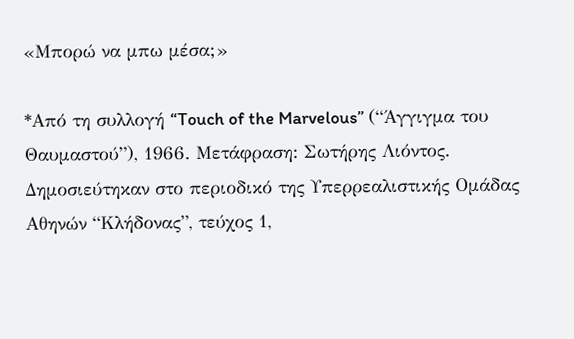«Μπορώ να μπω μέσα;»

*Από τη συλλογή “Touch of the Marvelous” (“Άγγιγμα του Θαυμαστού”), 1966. Μετάφραση: Σωτήρης Λιόντος. Δημοσιεύτηκαν στο περιοδικό της Υπερρεαλιστικής Ομάδας Αθηνών “Κλήδονας”, τεύχος 1,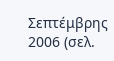Σεπτέμβρης 2006 (σελ.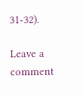31-32).

Leave a comment